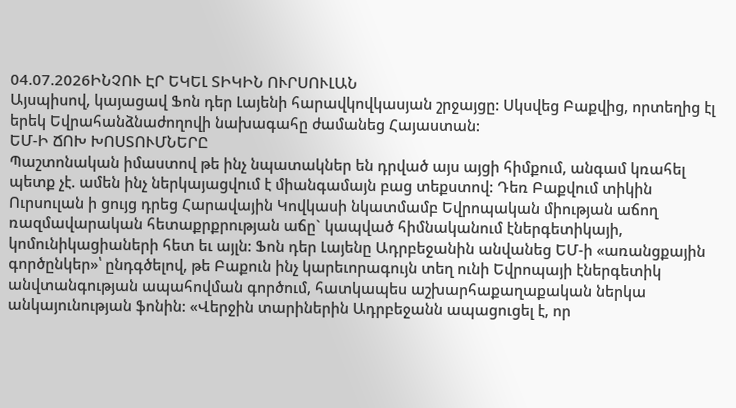04.07.2026ԻՆՉՈՒ ԷՐ ԵԿԵԼ ՏԻԿԻՆ ՈՒՐՍՈՒԼԱՆ
Այսպիսով, կայացավ Ֆոն դեր Լայենի հարավկովկասյան շրջայցը: Սկսվեց Բաքվից, որտեղից էլ երեկ Եվրահանձնաժողովի նախագահը ժամանեց Հայաստան:
ԵՄ-Ի ՃՈԽ ԽՈՍՏՈՒՄՆԵՐԸ
Պաշտոնական իմաստով թե ինչ նպատակներ են դրված այս այցի հիմքում, անգամ կռահել պետք չէ. ամեն ինչ ներկայացվում է միանգամայն բաց տեքստով: Դեռ Բաքվում տիկին Ուրսուլան ի ցույց դրեց Հարավային Կովկասի նկատմամբ Եվրոպական միության աճող ռազմավարական հետաքրքրության աճը` կապված հիմնականում էներգետիկայի, կոմունիկացիաների հետ եւ այլն: Ֆոն դեր Լայենը Ադրբեջանին անվանեց ԵՄ-ի «առանցքային գործընկեր»՝ ընդգծելով, թե Բաքուն ինչ կարեւորագույն տեղ ունի Եվրոպայի էներգետիկ անվտանգության ապահովման գործում, հատկապես աշխարհաքաղաքական ներկա անկայունության ֆոնին: «Վերջին տարիներին Ադրբեջանն ապացուցել է, որ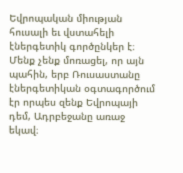Եվրոպական միության հուսալի եւ վստահելի էներգետիկ գործընկեր է։ Մենք չենք մոռացել, որ այն պահին, երբ Ռուսաստանը էներգետիկան օգտագործում էր որպես զենք Եվրոպայի դեմ, Ադրբեջանը առաջ եկավ։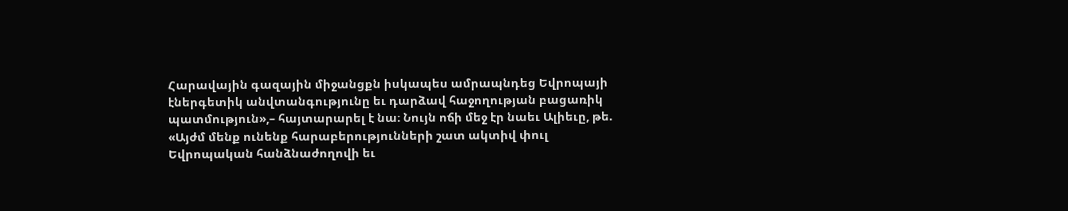Հարավային գազային միջանցքն իսկապես ամրապնդեց Եվրոպայի էներգետիկ անվտանգությունը եւ դարձավ հաջողության բացառիկ պատմություն»,– հայտարարել է նա։ Նույն ոճի մեջ էր նաեւ Ալիեւը, թե. «Այժմ մենք ունենք հարաբերությունների շատ ակտիվ փուլ Եվրոպական հանձնաժողովի եւ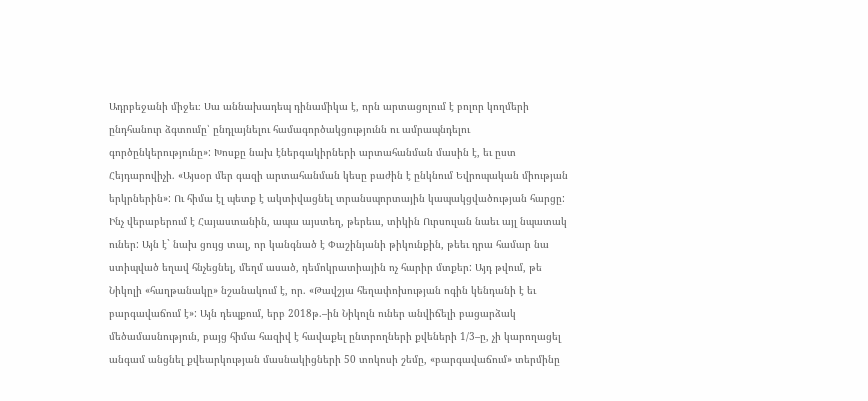Ադրբեջանի միջեւ։ Սա աննախադեպ դինամիկա է, որն արտացոլում է բոլոր կողմերի ընդհանուր ձգտումը՝ ընդլայնելու համագործակցությունն ու ամրապնդելու գործընկերությունը»: Խոսքը նախ էներգակիրների արտահանման մասին է, եւ ըստ Հեյդարովիչի. «Այսօր մեր գազի արտահանման կեսը բաժին է ընկնում Եվրոպական միության երկրներին»: Ու հիմա էլ պետք է ակտիվացնել տրանսպորտային կապակցվածության հարցը:
Ինչ վերաբերում է Հայաստանին, ապա այստեղ, թերեւս, տիկին Ուրսուլան նաեւ այլ նպատակ ուներ: Այն է` նախ ցույց տալ, որ կանգնած է Փաշինյանի թիկունքին, թեեւ դրա համար նա ստիպված եղավ հնչեցնել, մեղմ ասած, դեմոկրատիային ոչ հարիր մտքեր: Այդ թվում, թե Նիկոլի «հաղթանակը» նշանակում է, որ. «Թավշյա հեղափոխության ոգին կենդանի է եւ բարգավաճում է»: Այն դեպքում, երբ 2018թ.–ին Նիկոլն ուներ անվիճելի բացարձակ մեծամասնություն, բայց հիմա հազիվ է հավաքել ընտրողների քվեների 1/3–ը, չի կարողացել անգամ անցնել քվեարկության մասնակիցների 50 տոկոսի շեմը, «բարգավաճում» տերմինը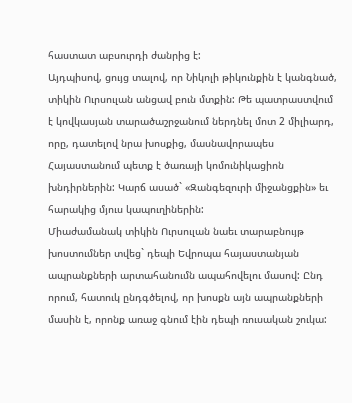հաստատ աբսուրդի ժանրից է:
Այդպիսով, ցույց տալով, որ Նիկոլի թիկունքին է կանգնած, տիկին Ուրսուլան անցավ բուն մտքին: Թե պատրաստվում է կովկասյան տարածաշրջանում ներդնել մոտ 2 միլիարդ, որը, դատելով նրա խոսքից, մասնավորապես Հայաստանում պետք է ծառայի կոմունիկացիոն խնդիրներին: Կարճ ասած` «Զանգեզուրի միջանցքին» եւ հարակից մյուս կապուղիներին:
Միաժամանակ տիկին Ուրսուլան նաեւ տարաբնույթ խոստումներ տվեց` դեպի Եվրոպա հայաստանյան ապրանքների արտահանումն ապահովելու մասով: Ընդ որում, հատուկ ընդգծելով, որ խոսքն այն ապրանքների մասին է, որոնք առաջ գնում էին դեպի ռուսական շուկա: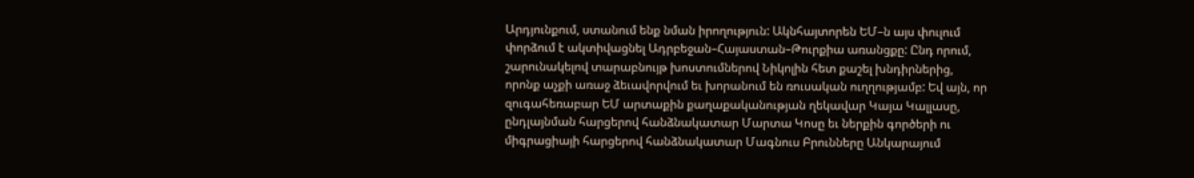Արդյունքում, ստանում ենք նման իրողություն: Ակնհայտորեն ԵՄ–ն այս փուլում փորձում է ակտիվացնել Ադրբեջան–Հայաստան–Թուրքիա առանցքը: Ընդ որում, շարունակելով տարաբնույթ խոստումներով Նիկոլին հետ քաշել խնդիրներից, որոնք աչքի առաջ ձեւավորվում եւ խորանում են ռուսական ուղղությամբ: Եվ այն, որ զուգահեռաբար ԵՄ արտաքին քաղաքականության ղեկավար Կայա Կալլասը, ընդլայնման հարցերով հանձնակատար Մարտա Կոսը եւ ներքին գործերի ու միգրացիայի հարցերով հանձնակատար Մագնուս Բրունները Անկարայում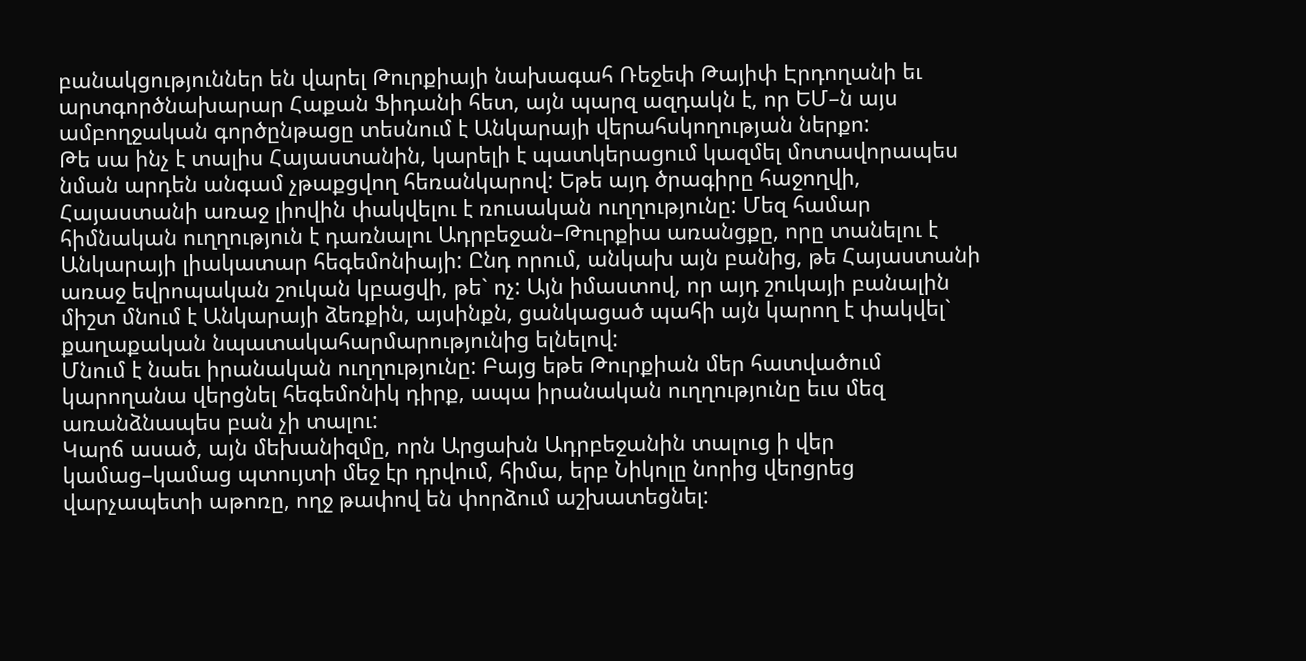բանակցություններ են վարել Թուրքիայի նախագահ Ռեջեփ Թայիփ Էրդողանի եւ արտգործնախարար Հաքան Ֆիդանի հետ, այն պարզ ազդակն է, որ ԵՄ–ն այս ամբողջական գործընթացը տեսնում է Անկարայի վերահսկողության ներքո:
Թե սա ինչ է տալիս Հայաստանին, կարելի է պատկերացում կազմել մոտավորապես նման արդեն անգամ չթաքցվող հեռանկարով: Եթե այդ ծրագիրը հաջողվի, Հայաստանի առաջ լիովին փակվելու է ռուսական ուղղությունը: Մեզ համար հիմնական ուղղություն է դառնալու Ադրբեջան–Թուրքիա առանցքը, որը տանելու է Անկարայի լիակատար հեգեմոնիայի: Ընդ որում, անկախ այն բանից, թե Հայաստանի առաջ եվրոպական շուկան կբացվի, թե` ոչ: Այն իմաստով, որ այդ շուկայի բանալին միշտ մնում է Անկարայի ձեռքին, այսինքն, ցանկացած պահի այն կարող է փակվել` քաղաքական նպատակահարմարությունից ելնելով:
Մնում է նաեւ իրանական ուղղությունը: Բայց եթե Թուրքիան մեր հատվածում կարողանա վերցնել հեգեմոնիկ դիրք, ապա իրանական ուղղությունը եւս մեզ առանձնապես բան չի տալու:
Կարճ ասած, այն մեխանիզմը, որն Արցախն Ադրբեջանին տալուց ի վեր կամաց–կամաց պտույտի մեջ էր դրվում, հիմա, երբ Նիկոլը նորից վերցրեց վարչապետի աթոռը, ողջ թափով են փորձում աշխատեցնել: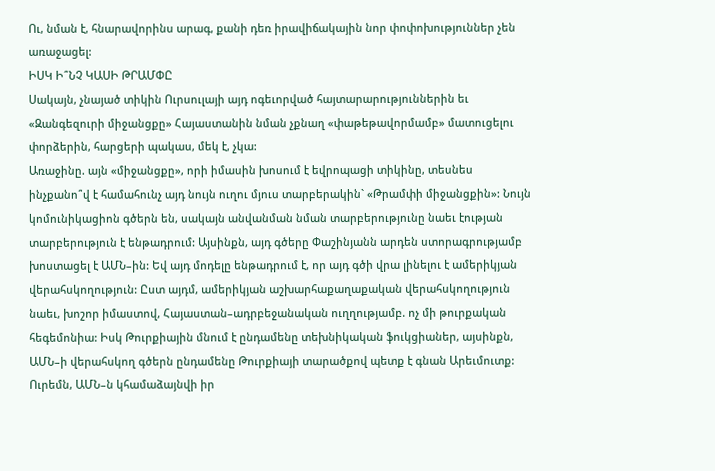Ու, նման է, հնարավորինս արագ, քանի դեռ իրավիճակային նոր փոփոխություններ չեն առաջացել:
ԻՍԿ Ի՞ՆՉ ԿԱՍԻ ԹՐԱՄՓԸ
Սակայն, չնայած տիկին Ուրսուլայի այդ ոգեւորված հայտարարություններին եւ «Զանգեզուրի միջանցքը» Հայաստանին նման չքնաղ «փաթեթավորմամբ» մատուցելու փորձերին, հարցերի պակաս, մեկ է, չկա:
Առաջինը. այն «միջանցքը», որի իմասին խոսում է եվրոպացի տիկինը, տեսնես ինչքանո՞վ է համահունչ այդ նույն ուղու մյուս տարբերակին` «Թրամփի միջանցքին»: Նույն կոմունիկացիոն գծերն են, սակայն անվանման նման տարբերությունը նաեւ էության տարբերություն է ենթադրում: Այսինքն, այդ գծերը Փաշինյանն արդեն ստորագրությամբ խոստացել է ԱՄՆ–ին: Եվ այդ մոդելը ենթադրում է, որ այդ գծի վրա լինելու է ամերիկյան վերահսկողություն: Ըստ այդմ, ամերիկյան աշխարհաքաղաքական վերահսկողություն նաեւ, խոշոր իմաստով, Հայաստան–ադրբեջանական ուղղությամբ. ոչ մի թուրքական հեգեմոնիա: Իսկ Թուրքիային մնում է ընդամենը տեխնիկական ֆուկցիաներ, այսինքն, ԱՄՆ–ի վերահսկող գծերն ընդամենը Թուրքիայի տարածքով պետք է գնան Արեւմուտք: Ուրեմն, ԱՄՆ–ն կհամաձայնվի իր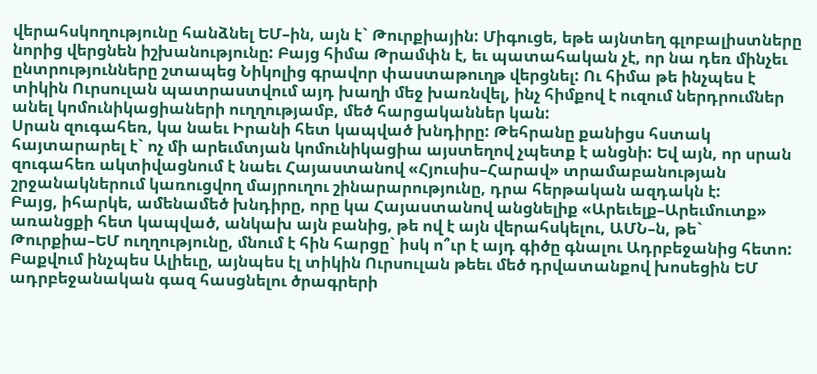վերահսկողությունը հանձնել ԵՄ–ին, այն է` Թուրքիային: Միգուցե, եթե այնտեղ գլոբալիստները նորից վերցնեն իշխանությունը: Բայց հիմա Թրամփն է, եւ պատահական չէ, որ նա դեռ մինչեւ ընտրությունները շտապեց Նիկոլից գրավոր փաստաթուղթ վերցնել: Ու հիմա թե ինչպես է տիկին Ուրսուլան պատրաստվում այդ խաղի մեջ խառնվել, ինչ հիմքով է ուզում ներդրումներ անել կոմունիկացիաների ուղղությամբ, մեծ հարցականներ կան:
Սրան զուգահեռ, կա նաեւ Իրանի հետ կապված խնդիրը: Թեհրանը քանիցս հստակ հայտարարել է` ոչ մի արեւմտյան կոմունիկացիա այստեղով չպետք է անցնի: Եվ այն, որ սրան զուգահեռ ակտիվացնում է նաեւ Հայաստանով «Հյուսիս–Հարավ» տրամաբանության շրջանակներում կառուցվող մայրուղու շինարարությունը, դրա հերթական ազդակն է:
Բայց, իհարկե, ամենամեծ խնդիրը, որը կա Հայաստանով անցնելիք «Արեւելք–Արեւմուտք» առանցքի հետ կապված, անկախ այն բանից, թե ով է այն վերահսկելու, ԱՄՆ–ն, թե` Թուրքիա–ԵՄ ուղղությունը, մնում է հին հարցը` իսկ ո՞ւր է այդ գիծը գնալու Ադրբեջանից հետո:
Բաքվում ինչպես Ալիեւը, այնպես էլ տիկին Ուրսուլան թեեւ մեծ դրվատանքով խոսեցին ԵՄ ադրբեջանական գազ հասցնելու ծրագրերի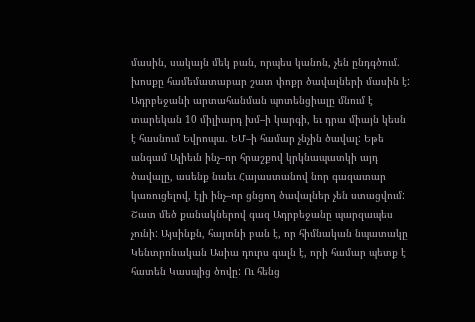մասին, սակայն մեկ բան, որպես կանոն, չեն ընդգծում. խոսքը համեմատաբար շատ փոքր ծավալների մասին է: Ադրբեջանի արտահանման պոտենցիալը մնում է տարեկան 10 միլիարդ խմ–ի կարգի, եւ դրա միայն կեսն է հասնում Եվրոպա. ԵՄ–ի համար չնչին ծավալ: Եթե անգամ Ալիեւն ինչ–որ հրաշքով կրկնապատկի այդ ծավալը, ասենք նաեւ Հայաստանով նոր գազատար կառուցելով, էլի ինչ–որ ցնցող ծավալներ չեն ստացվում: Շատ մեծ քանակներով գազ Ադրբեջանը պարզապես չունի: Այսինքն, հայտնի բան է, որ հիմնական նպատակը Կենտրոնական Ասիա դուրս գալն է, որի համար պետք է հատեն Կասպից ծովը: Ու հենց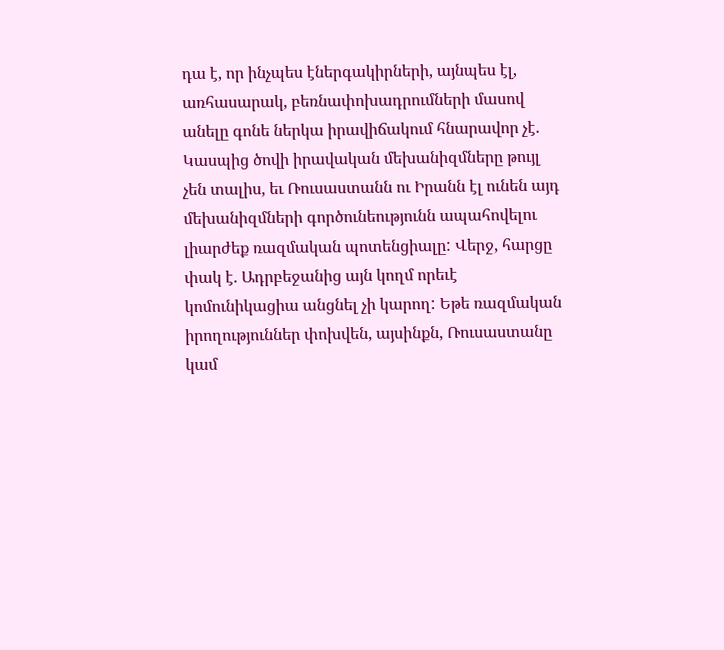դա է, որ ինչպես էներգակիրների, այնպես էլ, առհասարակ, բեռնափոխադրումների մասով անելը գոնե ներկա իրավիճակում հնարավոր չէ. Կասպից ծովի իրավական մեխանիզմները թույլ չեն տալիս, եւ Ռուսաստանն ու Իրանն էլ ունեն այդ մեխանիզմների գործունեությունն ապահովելու լիարժեք ռազմական պոտենցիալը: Վերջ, հարցը փակ է. Ադրբեջանից այն կողմ որեւէ կոմունիկացիա անցնել չի կարող: Եթե ռազմական իրողություններ փոխվեն, այսինքն, Ռուսաստանը կամ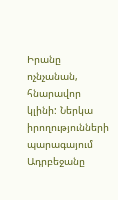Իրանը ոչնչանան, հնարավոր կլինի: Ներկա իրողությունների պարագայում Ադրբեջանը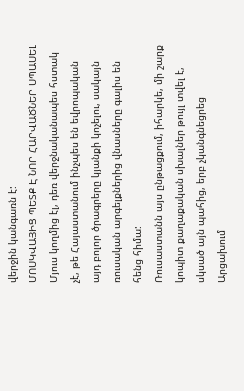վերջին կանգառն է:
ՄՈՍԿՎԱՅԻՑ ՊԵՏՔ Է ՆՈՐ ՀԱՐՎԱԾՆԵՐ ՍՊԱՍԵԼ
Մյուս կողմից էլ, դեռ վերջնականապես հստակ չէ, թե Հայաստանում ինչպես են եվրոպական այդ բոլոր ծրագրերը կյանքի կոչելու, սակայն ռուսական արգելքներից վնասները գալիս են հենց հիմա:
Ռուսաստանն այս ընթացքում, իհարկե, մի շարք կոպիտ քաղաքական սխալներ թույլ տվել է, սկսած այն պահից, երբ չկանգնեցրեց Արցախում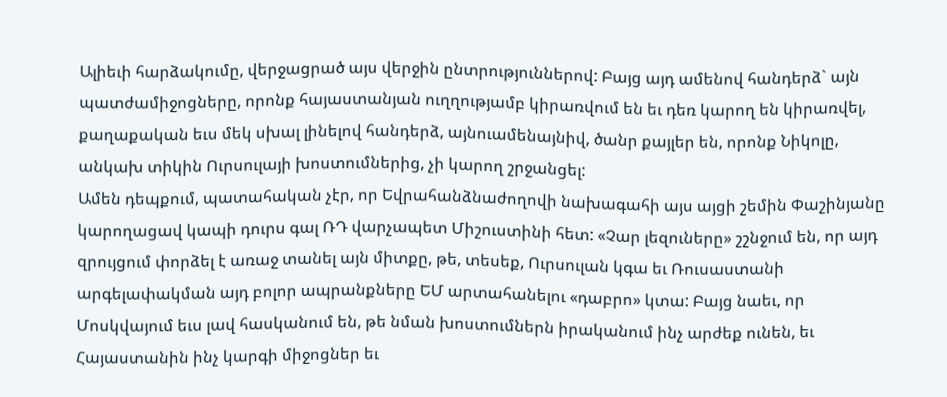Ալիեւի հարձակումը, վերջացրած այս վերջին ընտրություններով: Բայց այդ ամենով հանդերձ` այն պատժամիջոցները, որոնք հայաստանյան ուղղությամբ կիրառվում են եւ դեռ կարող են կիրառվել, քաղաքական եւս մեկ սխալ լինելով հանդերձ, այնուամենայնիվ, ծանր քայլեր են, որոնք Նիկոլը, անկախ տիկին Ուրսուլայի խոստումներից, չի կարող շրջանցել:
Ամեն դեպքում, պատահական չէր, որ Եվրահանձնաժողովի նախագահի այս այցի շեմին Փաշինյանը կարողացավ կապի դուրս գալ ՌԴ վարչապետ Միշուստինի հետ: «Չար լեզուները» շշնջում են, որ այդ զրույցում փորձել է առաջ տանել այն միտքը, թե, տեսեք, Ուրսուլան կգա եւ Ռուսաստանի արգելափակման այդ բոլոր ապրանքները ԵՄ արտահանելու «դաբրո» կտա: Բայց նաեւ, որ Մոսկվայում եւս լավ հասկանում են, թե նման խոստումներն իրականում ինչ արժեք ունեն, եւ Հայաստանին ինչ կարգի միջոցներ եւ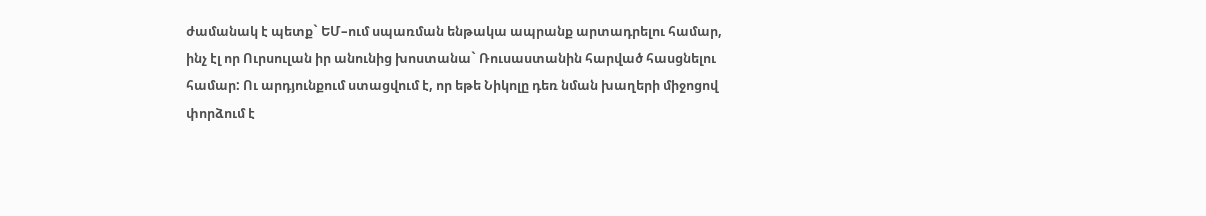ժամանակ է պետք` ԵՄ–ում սպառման ենթակա ապրանք արտադրելու համար, ինչ էլ որ Ուրսուլան իր անունից խոստանա` Ռուսաստանին հարված հասցնելու համար: Ու արդյունքում ստացվում է, որ եթե Նիկոլը դեռ նման խաղերի միջոցով փորձում է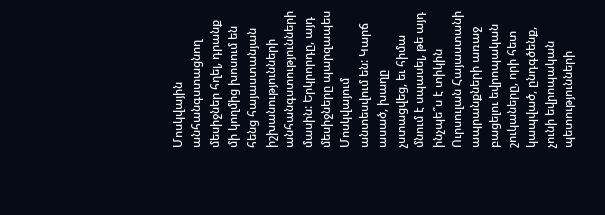Մոսկվային անհանգստացնող մեսիջներ հղել, դրանք մի կողմից խոսում են հենց հայաստանյան իշխանությունների անհանգստությունների մասին: Երկրորդը, այդ մեսիջները պարզապես Մոսկվայում անտեսվում են: Կարճ ասած, խաղը չստացվեց, եւ հիմա մնում է սպասել, թե այդ ինչպե՞ս է տիկին Ուրսուլան Հայաստանի ապրանքների առաջ բացելու եվրոպական շուկաները, որի հետ կապված, ընդգծենք, չունի եվրոպական պետությունների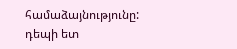համաձայնությունը:
դեպի ետ